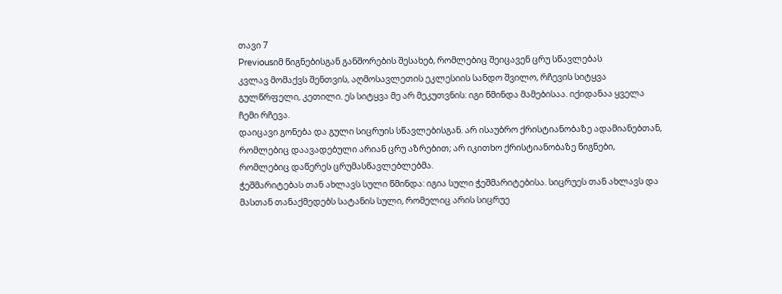თავი 7
Previousიმ წიგნებისგან განშორების შესახებ, რომლებიც შეიცავენ ცრუ სწავლებას
კვლავ მომაქვს შენთვის, აღმოსავლეთის ეკლესიის სანდო შვილო, რჩევის სიტყვა გულწრფელი, კეთილი. ეს სიტყვა მე არ მეკუთვნის: იგი წმინდა მამებისაა. იქიდანაა ყველა ჩემი რჩევა.
დაიცავი გონება და გული სიცრუის სწავლებისგან. არ ისაუბრო ქრისტიანობაზე ადამიანებთან, რომლებიც დაავადებული არიან ცრუ აზრებით; არ იკითხო ქრისტიანობაზე წიგნები, რომლებიც დაწერეს ცრუმასწავლებლებმა.
ჭეშმარიტებას თან ახლავს სული წმინდა: იგია სული ჭეშმარიტებისა. სიცრუეს თან ახლავს და მასთან თანაქმედებს სატანის სული, რომელიც არის სიცრუე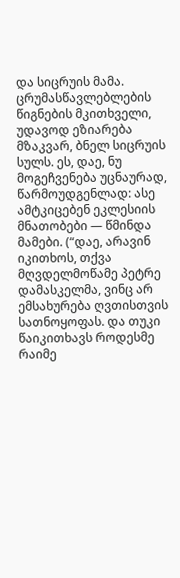და სიცრუის მამა.
ცრუმასწავლებლების წიგნების მკითხველი, უდავოდ ეზიარება მზაკვარ, ბნელ სიცრუის სულს. ეს, დაე, ნუ მოგეჩვენება უცნაურად, წარმოუდგენლად: ასე ამტკიცებენ ეკლესიის მნათობები — წმინდა მამები. (“დაე, არავინ იკითხოს, თქვა მღვდელმოწამე პეტრე დამასკელმა, ვინც არ ემსახურება ღვთისთვის სათნოყოფას. და თუკი წაიკითხავს როდესმე რაიმე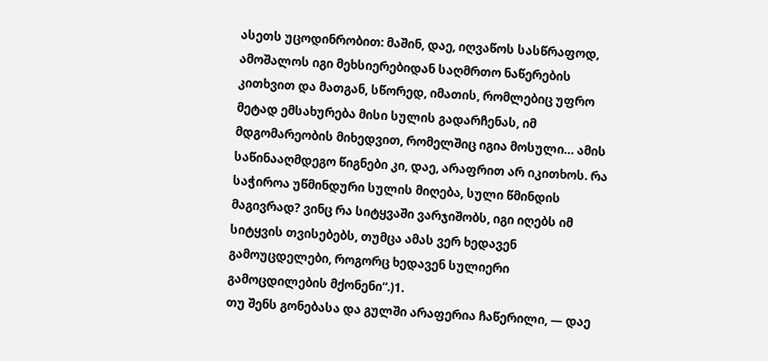ასეთს უცოდინრობით: მაშინ, დაე, იღვაწოს სასწრაფოდ, ამოშალოს იგი მეხსიერებიდან საღმრთო ნაწერების კითხვით და მათგან, სწორედ, იმათის, რომლებიც უფრო მეტად ემსახურება მისი სულის გადარჩენას, იმ მდგომარეობის მიხედვით, რომელშიც იგია მოსული… ამის საწინააღმდეგო წიგნები კი, დაე, არაფრით არ იკითხოს. რა საჭიროა უწმინდური სულის მიღება, სული წმინდის მაგივრად? ვინც რა სიტყვაში ვარჯიშობს, იგი იღებს იმ სიტყვის თვისებებს, თუმცა ამას ვერ ხედავენ გამოუცდელები, როგორც ხედავენ სულიერი გამოცდილების მქონენი“.)1.
თუ შენს გონებასა და გულში არაფერია ჩაწერილი, — დაე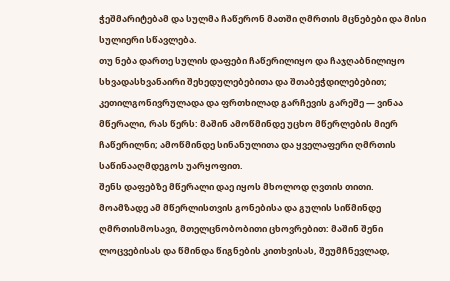ჭეშმარიტებამ და სულმა ჩაწერონ მათში ღმრთის მცნებები და მისი სულიერი სწავლება.
თუ ნება დართე სულის დაფები ჩაწერილიყო და ჩაჯღაბნილიყო სხვადასხვანაირი შეხედულებებითა და შთაბეჭდილებებით; კეთილგონივრულადა და ფრთხილად გარჩევის გარეშე — ვინაა მწერალი, რას წერს: მაშინ ამოწმინდე უცხო მწერლების მიერ ჩაწერილნი; ამოწმინდე სინანულითა და ყველაფერი ღმრთის საწინააღმდეგოს უარყოფით.
შენს დაფებზე მწერალი დაე იყოს მხოლოდ ღვთის თითი.
მოამზადე ამ მწერლისთვის გონებისა და გულის სიწმინდე ღმრთისმოსავი, მთელცნობობითი ცხოვრებით: მაშინ შენი ლოცვებისას და წმინდა წიგნების კითხვისას, შეუმჩნევლად,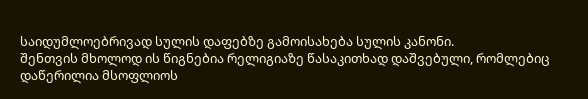საიდუმლოებრივად სულის დაფებზე გამოისახება სულის კანონი.
შენთვის მხოლოდ ის წიგნებია რელიგიაზე წასაკითხად დაშვებული, რომლებიც დაწერილია მსოფლიოს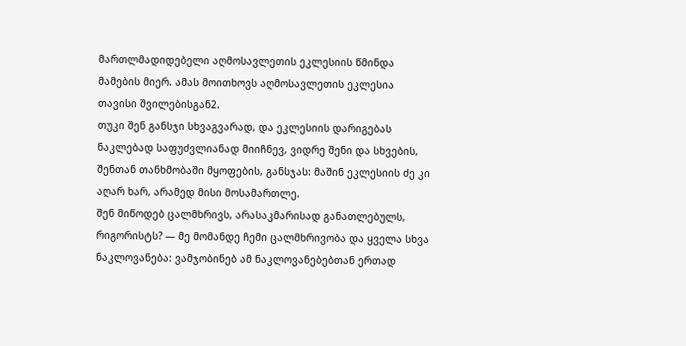მართლმადიდებელი აღმოსავლეთის ეკლესიის წმინდა მამების მიერ. ამას მოითხოვს აღმოსავლეთის ეკლესია თავისი შვილებისგან2.
თუკი შენ განსჯი სხვაგვარად, და ეკლესიის დარიგებას ნაკლებად საფუძვლიანად მიიჩნევ, ვიდრე შენი და სხვების, შენთან თანხმობაში მყოფების, განსჯას: მაშინ ეკლესიის ძე კი აღარ ხარ, არამედ მისი მოსამართლე.
შენ მიწოდებ ცალმხრივს, არასაკმარისად განათლებულს, რიგორისტს? — მე მომანდე ჩემი ცალმხრივობა და ყველა სხვა ნაკლოვანება: ვამჯობინებ ამ ნაკლოვანებებთან ერთად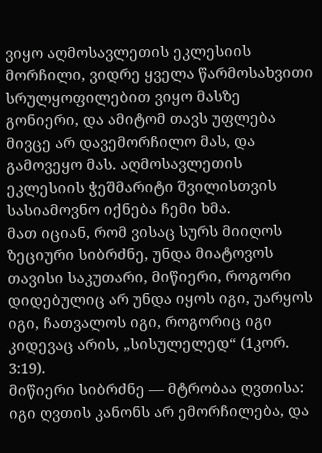ვიყო აღმოსავლეთის ეკლესიის მორჩილი, ვიდრე ყველა წარმოსახვითი სრულყოფილებით ვიყო მასზე გონიერი, და ამიტომ თავს უფლება მივცე არ დავემორჩილო მას, და გამოვეყო მას. აღმოსავლეთის ეკლესიის ჭეშმარიტი შვილისთვის სასიამოვნო იქნება ჩემი ხმა.
მათ იციან, რომ ვისაც სურს მიიღოს ზეციური სიბრძნე, უნდა მიატოვოს თავისი საკუთარი, მიწიერი, როგორი დიდებულიც არ უნდა იყოს იგი, უარყოს იგი, ჩათვალოს იგი, როგორიც იგი კიდევაც არის, „სისულელედ“ (1კორ. 3:19).
მიწიერი სიბრძნე — მტრობაა ღვთისა: იგი ღვთის კანონს არ ემორჩილება, და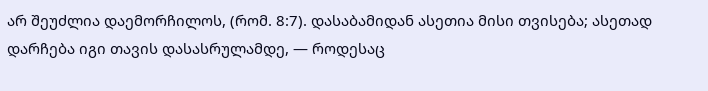არ შეუძლია დაემორჩილოს, (რომ. 8:7). დასაბამიდან ასეთია მისი თვისება; ასეთად დარჩება იგი თავის დასასრულამდე, — როდესაც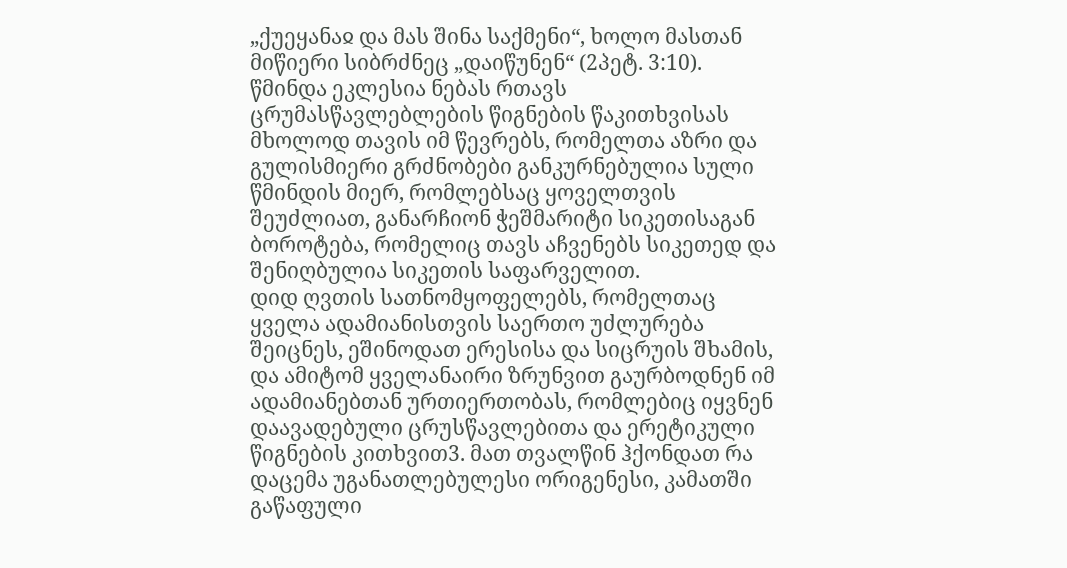„ქუეყანაჲ და მას შინა საქმენი“, ხოლო მასთან მიწიერი სიბრძნეც „დაიწუნენ“ (2პეტ. 3:10).
წმინდა ეკლესია ნებას რთავს ცრუმასწავლებლების წიგნების წაკითხვისას მხოლოდ თავის იმ წევრებს, რომელთა აზრი და გულისმიერი გრძნობები განკურნებულია სული წმინდის მიერ, რომლებსაც ყოველთვის შეუძლიათ, განარჩიონ ჭეშმარიტი სიკეთისაგან ბოროტება, რომელიც თავს აჩვენებს სიკეთედ და შენიღბულია სიკეთის საფარველით.
დიდ ღვთის სათნომყოფელებს, რომელთაც ყველა ადამიანისთვის საერთო უძლურება შეიცნეს, ეშინოდათ ერესისა და სიცრუის შხამის, და ამიტომ ყველანაირი ზრუნვით გაურბოდნენ იმ ადამიანებთან ურთიერთობას, რომლებიც იყვნენ დაავადებული ცრუსწავლებითა და ერეტიკული წიგნების კითხვით3. მათ თვალწინ ჰქონდათ რა დაცემა უგანათლებულესი ორიგენესი, კამათში გაწაფული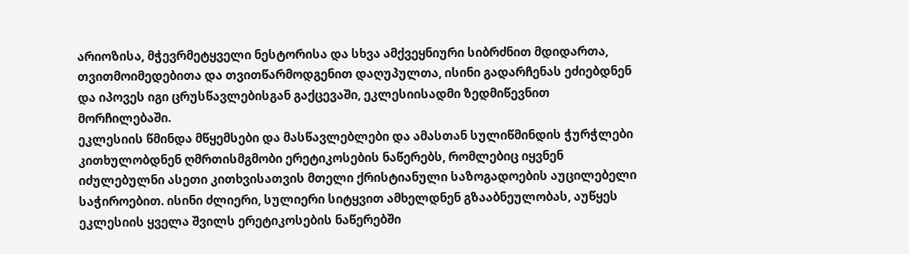არიოზისა, მჭევრმეტყველი ნესტორისა და სხვა ამქვეყნიური სიბრძნით მდიდართა, თვითმოიმედებითა და თვითწარმოდგენით დაღუპულთა, ისინი გადარჩენას ეძიებდნენ და იპოვეს იგი ცრუსწავლებისგან გაქცევაში, ეკლესიისადმი ზედმიწევნით მორჩილებაში.
ეკლესიის წმინდა მწყემსები და მასწავლებლები და ამასთან სულიწმინდის ჭურჭლები კითხულობდნენ ღმრთისმგმობი ერეტიკოსების ნაწერებს, რომლებიც იყვნენ იძულებულნი ასეთი კითხვისათვის მთელი ქრისტიანული საზოგადოების აუცილებელი საჭიროებით. ისინი ძლიერი, სულიერი სიტყვით ამხელდნენ გზააბნეულობას, აუწყეს ეკლესიის ყველა შვილს ერეტიკოსების ნაწერებში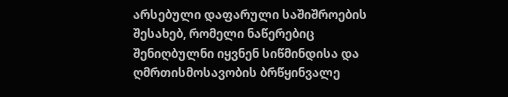არსებული დაფარული საშიშროების შესახებ, რომელი ნაწერებიც შენიღბულნი იყვნენ სიწმინდისა და ღმრთისმოსავობის ბრწყინვალე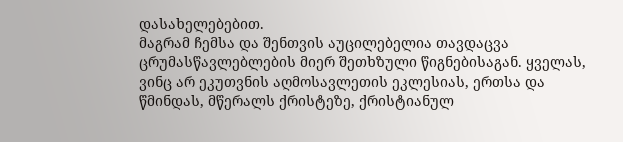დასახელებებით.
მაგრამ ჩემსა და შენთვის აუცილებელია თავდაცვა ცრუმასწავლებლების მიერ შეთხზული წიგნებისაგან. ყველას, ვინც არ ეკუთვნის აღმოსავლეთის ეკლესიას, ერთსა და წმინდას, მწერალს ქრისტეზე, ქრისტიანულ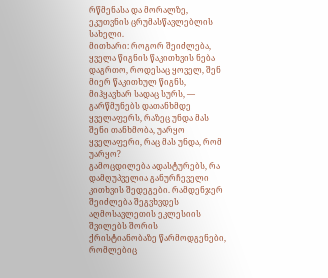რწმენასა და მორალზე, ეკუთვნის ცრუმასწავლებლის სახელი.
მითხარი: როგორ შეიძლება, ყველა წიგნის წაკითხვის ნება დაგრთო, როდესაც ყოველ, შენ მიერ წაკითხულ წიგნს, მიჰყავხარ სადაც სურს, — გარწმუნებს დათანხმდე ყველაფერს, რაზეც უნდა მას შენი თანხმობა, უარყო ყველაფერი, რაც მას უნდა, რომ უარყო?
გამოცდილება ადასტურებს, რა დამღუპველია განურჩეველი კითხვის შედეგები. რამდენჯერ შეიძლება შეგვხვდეს აღმოსავლეთის ეკლესიის შვილებს შორის ქრისტიანობაზე წარმოდგენები, რომლებიც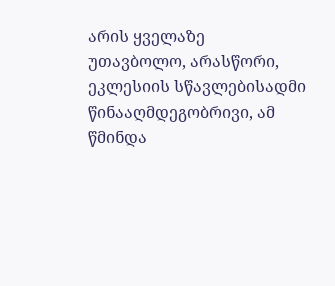არის ყველაზე უთავბოლო, არასწორი, ეკლესიის სწავლებისადმი წინააღმდეგობრივი, ამ წმინდა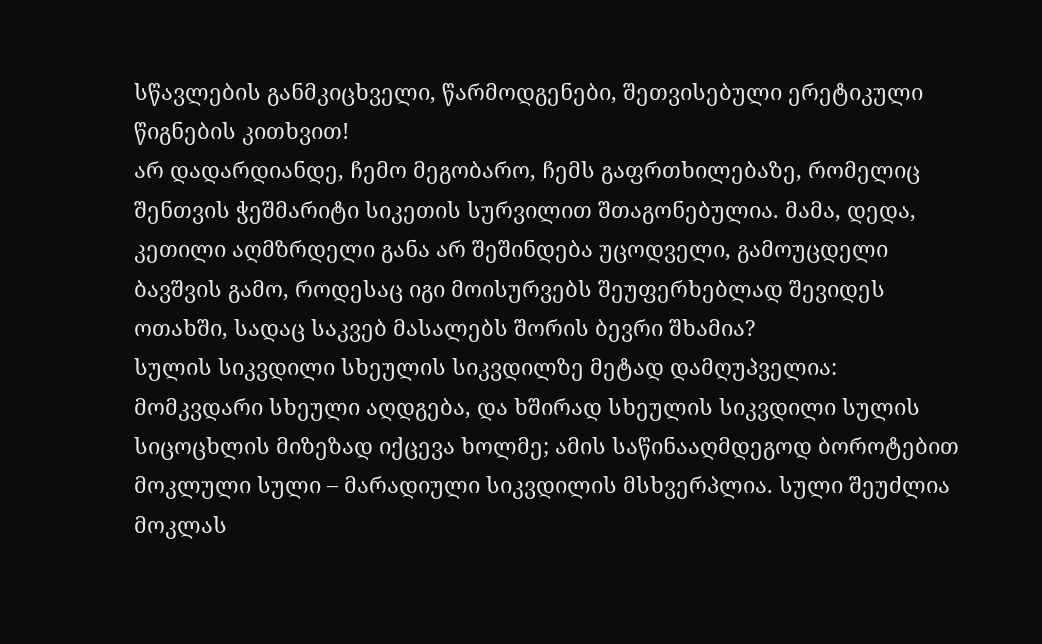სწავლების განმკიცხველი, წარმოდგენები, შეთვისებული ერეტიკული წიგნების კითხვით!
არ დადარდიანდე, ჩემო მეგობარო, ჩემს გაფრთხილებაზე, რომელიც შენთვის ჭეშმარიტი სიკეთის სურვილით შთაგონებულია. მამა, დედა, კეთილი აღმზრდელი განა არ შეშინდება უცოდველი, გამოუცდელი ბავშვის გამო, როდესაც იგი მოისურვებს შეუფერხებლად შევიდეს ოთახში, სადაც საკვებ მასალებს შორის ბევრი შხამია?
სულის სიკვდილი სხეულის სიკვდილზე მეტად დამღუპველია: მომკვდარი სხეული აღდგება, და ხშირად სხეულის სიკვდილი სულის სიცოცხლის მიზეზად იქცევა ხოლმე; ამის საწინააღმდეგოდ ბოროტებით მოკლული სული – მარადიული სიკვდილის მსხვერპლია. სული შეუძლია მოკლას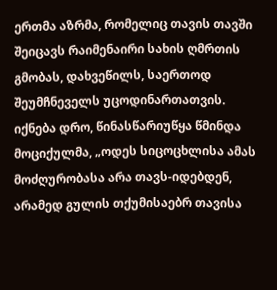ერთმა აზრმა, რომელიც თავის თავში შეიცავს რაიმენაირი სახის ღმრთის გმობას, დახვეწილს, საერთოდ შეუმჩნეველს უცოდინართათვის.
იქნება დრო, წინასწარიუწყა წმინდა მოციქულმა, „ოდეს სიცოცხლისა ამას მოძღურობასა არა თავს-იდებდენ, არამედ გულის თქუმისაებრ თავისა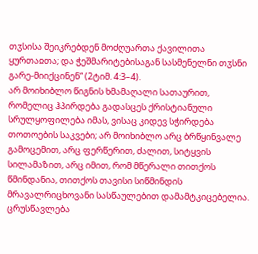თჳსისა შეიკრებდენ მოძღუართა ქავილითა ყურთაჲთა; და ჭეშმარიტებისაგან სასმენელნი თჳსნი გარე-მიიქცინენ“ (2ტიმ. 4:3–4).
არ მოიხიბლო წიგნის ხმამაღალი სათაურით, რომელიც ჰპირდება გადასცეს ქრისტიანული სრულყოფილება იმას, ვისაც კიდევ სჭირდება თოთოების საკვები; არ მოიხიბლო არც ბრწყინვალე გამოცემით, არც ფერწერით, ძალით, სიტყვის სილამაზით, არც იმით, რომ მწერალი თითქოს წმინდანია, თითქოს თავისი სიწმინდის მრავალრიცხოვანი სასწაულებით დამამტკიცებელია.
ცრუსწავლება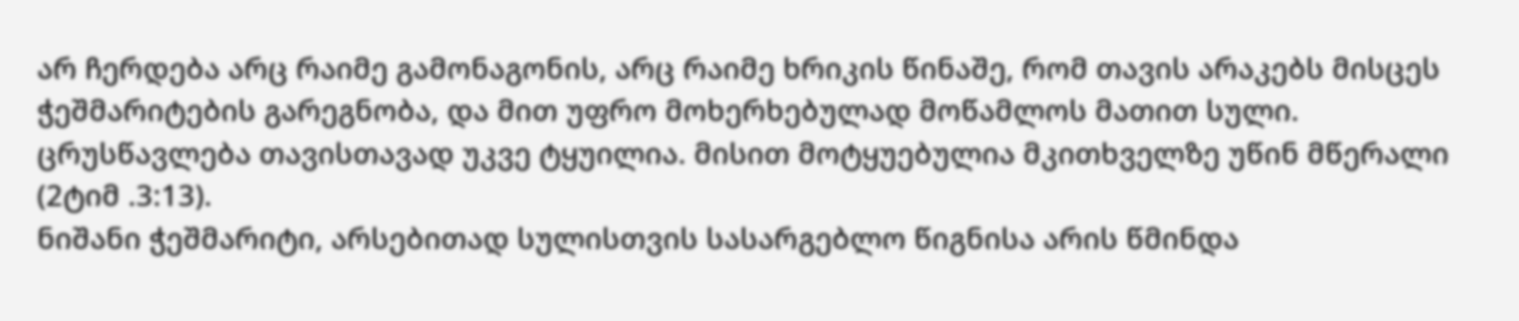არ ჩერდება არც რაიმე გამონაგონის, არც რაიმე ხრიკის წინაშე, რომ თავის არაკებს მისცეს ჭეშმარიტების გარეგნობა, და მით უფრო მოხერხებულად მოწამლოს მათით სული.
ცრუსწავლება თავისთავად უკვე ტყუილია. მისით მოტყუებულია მკითხველზე უწინ მწერალი (2ტიმ .3:13).
ნიშანი ჭეშმარიტი, არსებითად სულისთვის სასარგებლო წიგნისა არის წმინდა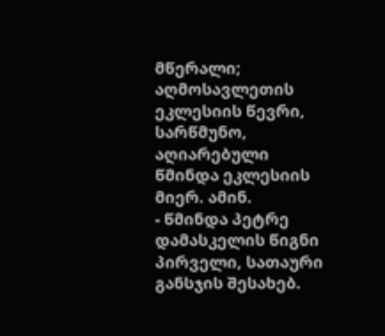მწერალი; აღმოსავლეთის ეკლესიის წევრი, სარწმუნო, აღიარებული წმინდა ეკლესიის მიერ. ამინ.
- წმინდა პეტრე დამასკელის წიგნი პირველი, სათაური განსჯის შესახებ.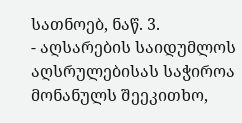სათნოებ, ნაწ. 3.
- აღსარების საიდუმლოს აღსრულებისას საჭიროა მონანულს შეეკითხო,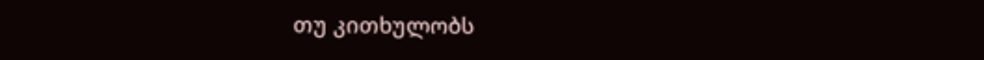თუ კითხულობს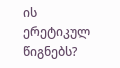ის ერეტიკულ წიგნებს?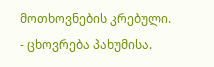მოთხოვნების კრებული.
- ცხოვრება პახუმისა.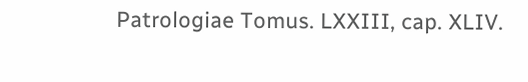Patrologiae Tomus. LXXIII, cap. XLIV.